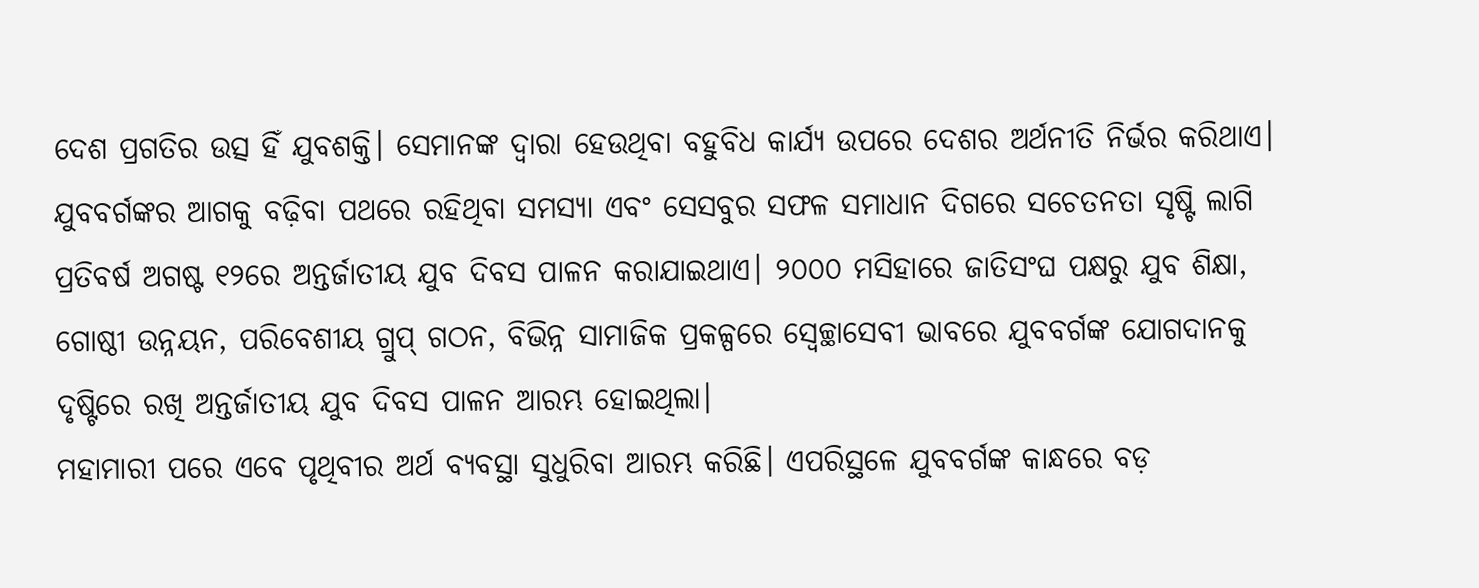ଦେଶ ପ୍ରଗତିର ଉତ୍ସ ହିଁ ଯୁବଶକ୍ତି। ସେମାନଙ୍କ ଦ୍ୱାରା ହେଉଥିବା ବହୁବିଧ କାର୍ଯ୍ୟ ଉପରେ ଦେଶର ଅର୍ଥନୀତି ନିର୍ଭର କରିଥାଏ। ଯୁବବର୍ଗଙ୍କର ଆଗକୁ ବଢ଼ିବା ପଥରେ ରହିଥିବା ସମସ୍ୟା ଏବଂ ସେସବୁର ସଫଳ ସମାଧାନ ଦିଗରେ ସଚେତନତା ସୃଷ୍ଟି ଲାଗି ପ୍ରତିବର୍ଷ ଅଗଷ୍ଟ ୧୨ରେ ଅନ୍ତର୍ଜାତୀୟ ଯୁବ ଦିବସ ପାଳନ କରାଯାଇଥାଏ। ୨୦୦୦ ମସିହାରେ ଜାତିସଂଘ ପକ୍ଷରୁ ଯୁବ ଶିକ୍ଷା, ଗୋଷ୍ଠୀ ଉନ୍ନୟନ, ପରିବେଶୀୟ ଗ୍ରୁପ୍ ଗଠନ, ବିଭିନ୍ନ ସାମାଜିକ ପ୍ରକଳ୍ପରେ ସ୍ବେଚ୍ଛାସେବୀ ଭାବରେ ଯୁବବର୍ଗଙ୍କ ଯୋଗଦାନକୁ ଦୃଷ୍ଟିରେ ରଖି ଅନ୍ତର୍ଜାତୀୟ ଯୁବ ଦିବସ ପାଳନ ଆରମ୍ଭ ହୋଇଥିଲା।
ମହାମାରୀ ପରେ ଏବେ ପୃଥିବୀର ଅର୍ଥ ବ୍ୟବସ୍ଥା ସୁଧୁରିବା ଆରମ୍ଭ କରିଛି। ଏପରିସ୍ଥଳେ ଯୁବବର୍ଗଙ୍କ କାନ୍ଧରେ ବଡ଼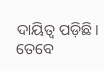ଦାୟିତ୍ୱ ପଡ଼ିଛି। ତେବେ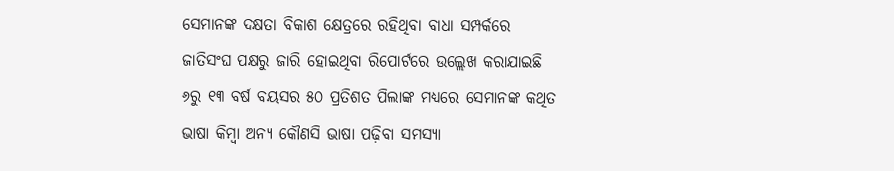ସେମାନଙ୍କ ଦକ୍ଷତା ବିକାଶ କ୍ଷେତ୍ରରେ ରହିଥିବା ବାଧା ସମ୍ପର୍କରେ ଜାତିସଂଘ ପକ୍ଷରୁ ଜାରି ହୋଇଥିବା ରିପୋର୍ଟରେ ଉଲ୍ଲେଖ କରାଯାଇଛି ୬ରୁ ୧୩ ବର୍ଷ ବୟସର ୫୦ ପ୍ରତିଶତ ପିଲାଙ୍କ ମଧ୍ୟରେ ସେମାନଙ୍କ କଥିତ ଭାଷା କିମ୍ବା ଅନ୍ୟ କୌଣସି ଭାଷା ପଢ଼ିବା ସମସ୍ୟା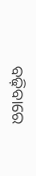ବଢ଼ିବାରେ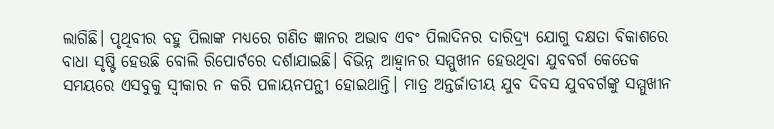ଲାଗିଛି। ପୃଥିବୀର ବହୁ ପିଲାଙ୍କ ମଧ୍ୟରେ ଗଣିତ ଜ୍ଞାନର ଅଭାବ ଏବଂ ପିଲାଦିନର ଦାରିଦ୍ର୍ୟ ଯୋଗୁ ଦକ୍ଷତା ବିକାଶରେ ବାଧା ସୃଷ୍ଟି ହେଉଛି ବୋଲି ରିପୋର୍ଟରେ ଦର୍ଶାଯାଇଛି। ବିଭିନ୍ନ ଆହ୍ବାନର ସମ୍ମୁଖୀନ ହେଉଥିବା ଯୁବବର୍ଗ କେତେକ ସମୟରେ ଏସବୁକୁ ସ୍ବୀକାର ନ କରି ପଳାୟନପନ୍ଥୀ ହୋଇଥାନ୍ତି। ମାତ୍ର ଅନ୍ତର୍ଜାତୀୟ ଯୁବ ଦିବସ ଯୁବବର୍ଗଙ୍କୁ ସମ୍ମୁଖୀନ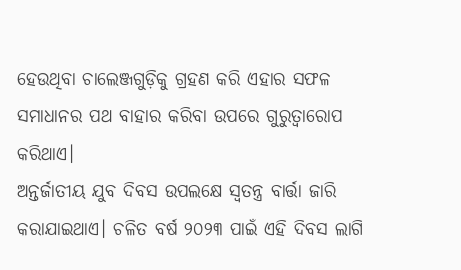ହେଉଥିବା ଚାଲେଞ୍ଜଗୁଡ଼ିକୁ ଗ୍ରହଣ କରି ଏହାର ସଫଳ ସମାଧାନର ପଥ ବାହାର କରିବା ଉପରେ ଗୁରୁତ୍ୱାରୋପ କରିଥାଏ।
ଅନ୍ତର୍ଜାତୀୟ ଯୁବ ଦିବସ ଉପଲକ୍ଷେ ସ୍ବତନ୍ତ୍ର ବାର୍ତ୍ତା ଜାରି କରାଯାଇଥାଏ। ଚଳିତ ବର୍ଷ ୨୦୨୩ ପାଇଁ ଏହି ଦିବସ ଲାଗି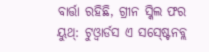ବାର୍ତ୍ତା ରହିଛି, ଗ୍ରୀନ ସ୍କିଲ ଫର ୟୁଥ୍: ଟୁଓ୍ବାର୍ଡସ ଏ ସସ୍ଷ୍ଟେନବ୍ଲ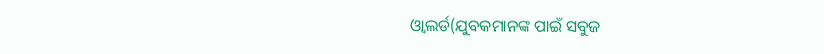ଓ୍ବାଲର୍ଡ(ଯୁବକମାନଙ୍କ ପାଇଁ ସବୁଜ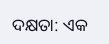ଦକ୍ଷତା: ଏକ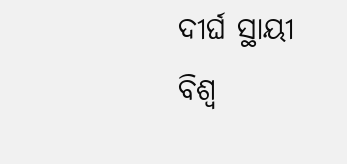ଦୀର୍ଘ ସ୍ଥାୟୀ ବିଶ୍ୱ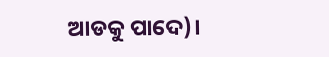ଆଡକୁ ପାଦେ)।